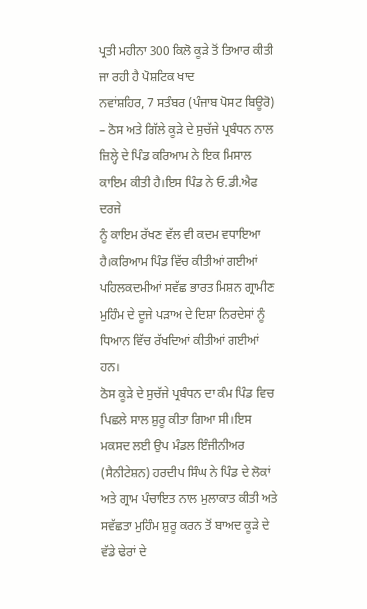ਪ੍ਰਤੀ ਮਹੀਨਾ 300 ਕਿਲੋ ਕੂੜੇ ਤੋਂ ਤਿਆਰ ਕੀਤੀ ਜਾ ਰਹੀ ਹੈ ਪੋਸ਼ਟਿਕ ਖਾਦ
ਨਵਾਂਸ਼ਹਿਰ, 7 ਸਤੰਬਰ (ਪੰਜਾਬ ਪੋਸਟ ਬਿਊਰੋ) – ਠੋਸ ਅਤੇ ਗਿੱਲੇ ਕੂੜੇ ਦੇ ਸੁਚੱਜੇ ਪ੍ਰਬੰਧਨ ਨਾਲ ਜ਼ਿਲ੍ਹੇ ਦੇ ਪਿੰਡ ਕਰਿਆਮ ਨੇ ਇਕ ਮਿਸਾਲ ਕਾਇਮ ਕੀਤੀ ਹੈ।ਇਸ ਪਿੰਡ ਨੇ ਓ.ਡੀ.ਐਫ ਦਰਜੇ
ਨੂੰ ਕਾਇਮ ਰੱਖਣ ਵੱਲ ਵੀ ਕਦਮ ਵਧਾਇਆ ਹੈ।ਕਰਿਆਮ ਪਿੰਡ ਵਿੱਚ ਕੀਤੀਆਂ ਗਈਆਂ ਪਹਿਲਕਦਮੀਆਂ ਸਵੱਛ ਭਾਰਤ ਮਿਸ਼ਨ ਗ੍ਰਾਮੀਣ ਮੁਹਿੰਮ ਦੇ ਦੂਜੇ ਪੜਾਅ ਦੇ ਦਿਸ਼ਾ ਨਿਰਦੇਸਾਂ ਨੂੰ ਧਿਆਨ ਵਿੱਚ ਰੱਖਦਿਆਂ ਕੀਤੀਆਂ ਗਈਆਂ ਹਨ।
ਠੋਸ ਕੂੜੇ ਦੇ ਸੁਚੱਜੇ ਪ੍ਰਬੰਧਨ ਦਾ ਕੰਮ ਪਿੰਡ ਵਿਚ ਪਿਛਲੇ ਸਾਲ ਸ਼ੁਰੂ ਕੀਤਾ ਗਿਆ ਸੀ।ਇਸ ਮਕਸਦ ਲਈ ਉਪ ਮੰਡਲ ਇੰਜੀਨੀਅਰ (ਸੈਨੀਟੇਸ਼ਨ) ਹਰਦੀਪ ਸਿੰਘ ਨੇ ਪਿੰਡ ਦੇ ਲੋਕਾਂ ਅਤੇ ਗ੍ਰਾਮ ਪੰਚਾਇਤ ਨਾਲ ਮੁਲਾਕਾਤ ਕੀਤੀ ਅਤੇ ਸਵੱਛਤਾ ਮੁਹਿੰਮ ਸ਼ੁਰੂ ਕਰਨ ਤੋਂ ਬਾਅਦ ਕੂੜੇ ਦੇ ਵੱਡੇ ਢੇਰਾਂ ਦੇ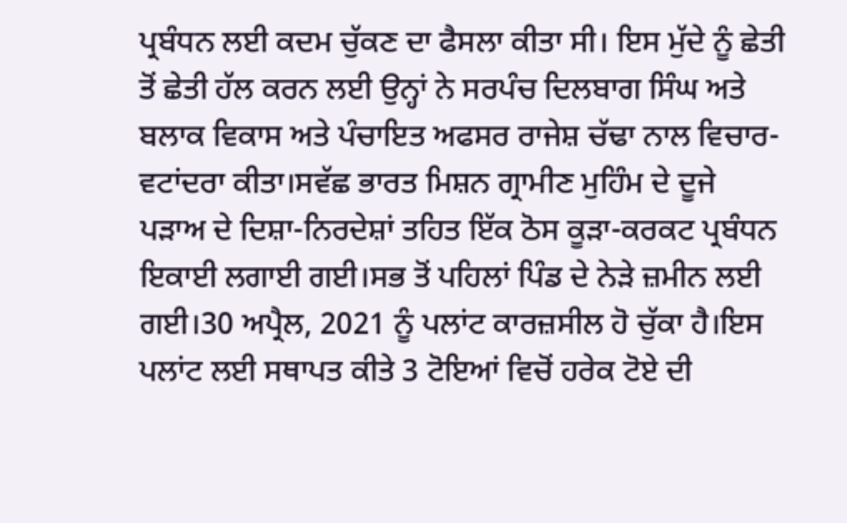ਪ੍ਰਬੰਧਨ ਲਈ ਕਦਮ ਚੁੱਕਣ ਦਾ ਫੈਸਲਾ ਕੀਤਾ ਸੀ। ਇਸ ਮੁੱਦੇ ਨੂੰ ਛੇਤੀ ਤੋਂ ਛੇਤੀ ਹੱਲ ਕਰਨ ਲਈ ਉਨ੍ਹਾਂ ਨੇ ਸਰਪੰਚ ਦਿਲਬਾਗ ਸਿੰਘ ਅਤੇ ਬਲਾਕ ਵਿਕਾਸ ਅਤੇ ਪੰਚਾਇਤ ਅਫਸਰ ਰਾਜੇਸ਼ ਚੱਢਾ ਨਾਲ ਵਿਚਾਰ-ਵਟਾਂਦਰਾ ਕੀਤਾ।ਸਵੱਛ ਭਾਰਤ ਮਿਸ਼ਨ ਗ੍ਰਾਮੀਣ ਮੁਹਿੰਮ ਦੇ ਦੂਜੇ ਪੜਾਅ ਦੇ ਦਿਸ਼ਾ-ਨਿਰਦੇਸ਼ਾਂ ਤਹਿਤ ਇੱਕ ਠੋਸ ਕੂੜਾ-ਕਰਕਟ ਪ੍ਰਬੰਧਨ ਇਕਾਈ ਲਗਾਈ ਗਈ।ਸਭ ਤੋਂ ਪਹਿਲਾਂ ਪਿੰਡ ਦੇ ਨੇੜੇ ਜ਼ਮੀਨ ਲਈ ਗਈ।30 ਅਪ੍ਰੈਲ, 2021 ਨੂੰ ਪਲਾਂਟ ਕਾਰਜ਼ਸੀਲ ਹੋ ਚੁੱਕਾ ਹੈ।ਇਸ ਪਲਾਂਟ ਲਈ ਸਥਾਪਤ ਕੀਤੇ 3 ਟੋਇਆਂ ਵਿਚੋਂ ਹਰੇਕ ਟੋਏ ਦੀ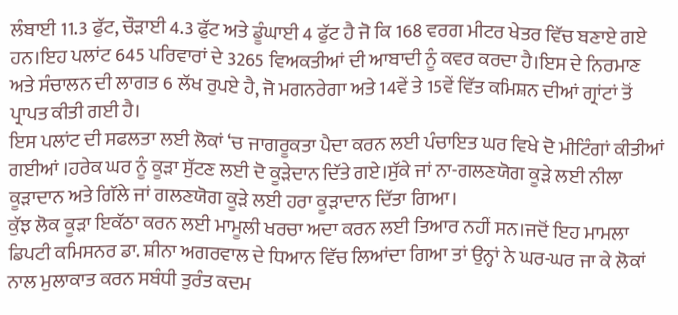ਲੰਬਾਈ 11.3 ਫੁੱਟ, ਚੌੜਾਈ 4.3 ਫੁੱਟ ਅਤੇ ਡੂੰਘਾਈ 4 ਫੁੱਟ ਹੈ ਜੋ ਕਿ 168 ਵਰਗ ਮੀਟਰ ਖੇਤਰ ਵਿੱਚ ਬਣਾਏ ਗਏ ਹਨ।ਇਹ ਪਲਾਂਟ 645 ਪਰਿਵਾਰਾਂ ਦੇ 3265 ਵਿਅਕਤੀਆਂ ਦੀ ਆਬਾਦੀ ਨੂੰ ਕਵਰ ਕਰਦਾ ਹੈ।ਇਸ ਦੇ ਨਿਰਮਾਣ ਅਤੇ ਸੰਚਾਲਨ ਦੀ ਲਾਗਤ 6 ਲੱਖ ਰੁਪਏ ਹੈ, ਜੋ ਮਗਨਰੇਗਾ ਅਤੇ 14ਵੇਂ ਤੇ 15ਵੇਂ ਵਿੱਤ ਕਮਿਸ਼ਨ ਦੀਆਂ ਗ੍ਰਾਂਟਾਂ ਤੋਂ ਪ੍ਰਾਪਤ ਕੀਤੀ ਗਈ ਹੈ।
ਇਸ ਪਲਾਂਟ ਦੀ ਸਫਲਤਾ ਲਈ ਲੋਕਾਂ ‘ਚ ਜਾਗਰੂਕਤਾ ਪੈਦਾ ਕਰਨ ਲਈ ਪੰਚਾਇਤ ਘਰ ਵਿਖੇ ਦੋ ਮੀਟਿੰਗਾਂ ਕੀਤੀਆਂ ਗਈਆਂ ।ਹਰੇਕ ਘਰ ਨੂੰ ਕੂੜਾ ਸੁੱਟਣ ਲਈ ਦੋ ਕੂੜੇਦਾਨ ਦਿੱਤੇ ਗਏ।ਸੁੱਕੇ ਜਾਂ ਨਾ-ਗਲਣਯੋਗ ਕੂੜੇ ਲਈ ਨੀਲਾ ਕੂੜਾਦਾਨ ਅਤੇ ਗਿੱਲੇ ਜਾਂ ਗਲਣਯੋਗ ਕੂੜੇ ਲਈ ਹਰਾ ਕੂੜਾਦਾਨ ਦਿੱਤਾ ਗਿਆ।
ਕੁੱਝ ਲੋਕ ਕੂੜਾ ਇਕੱਠਾ ਕਰਨ ਲਈ ਮਾਮੂਲੀ ਖਰਚਾ ਅਦਾ ਕਰਨ ਲਈ ਤਿਆਰ ਨਹੀਂ ਸਨ।ਜਦੋਂ ਇਹ ਮਾਮਲਾ ਡਿਪਟੀ ਕਮਿਸਨਰ ਡਾ. ਸ਼ੀਨਾ ਅਗਰਵਾਲ ਦੇ ਧਿਆਨ ਵਿੱਚ ਲਿਆਂਦਾ ਗਿਆ ਤਾਂ ਉਨ੍ਹਾਂ ਨੇ ਘਰ-ਘਰ ਜਾ ਕੇ ਲੋਕਾਂ ਨਾਲ ਮੁਲਾਕਾਤ ਕਰਨ ਸਬੰਧੀ ਤੁਰੰਤ ਕਦਮ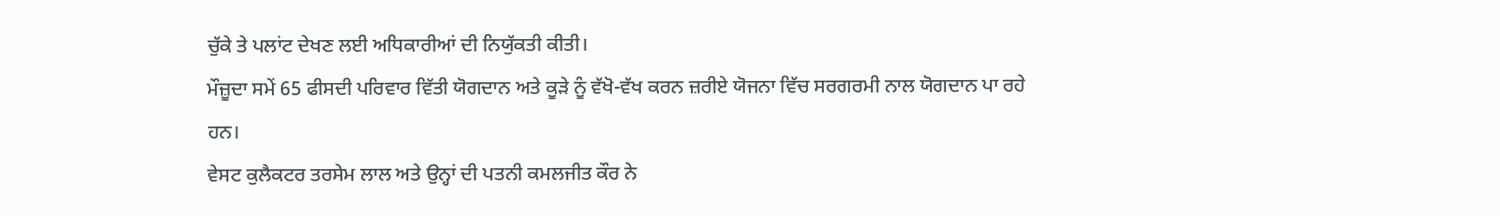ਚੁੱਕੇ ਤੇ ਪਲਾਂਟ ਦੇਖਣ ਲਈ ਅਧਿਕਾਰੀਆਂ ਦੀ ਨਿਯੁੱਕਤੀ ਕੀਤੀ।
ਮੌਜ਼ੂਦਾ ਸਮੇਂ 65 ਫੀਸਦੀ ਪਰਿਵਾਰ ਵਿੱਤੀ ਯੋਗਦਾਨ ਅਤੇ ਕੂੜੇ ਨੂੰ ਵੱਖੋ-ਵੱਖ ਕਰਨ ਜ਼ਰੀਏ ਯੋਜਨਾ ਵਿੱਚ ਸਰਗਰਮੀ ਨਾਲ ਯੋਗਦਾਨ ਪਾ ਰਹੇ ਹਨ।
ਵੇਸਟ ਕੁਲੈਕਟਰ ਤਰਸੇਮ ਲਾਲ ਅਤੇ ਉਨ੍ਹਾਂ ਦੀ ਪਤਨੀ ਕਮਲਜੀਤ ਕੌਰ ਨੇ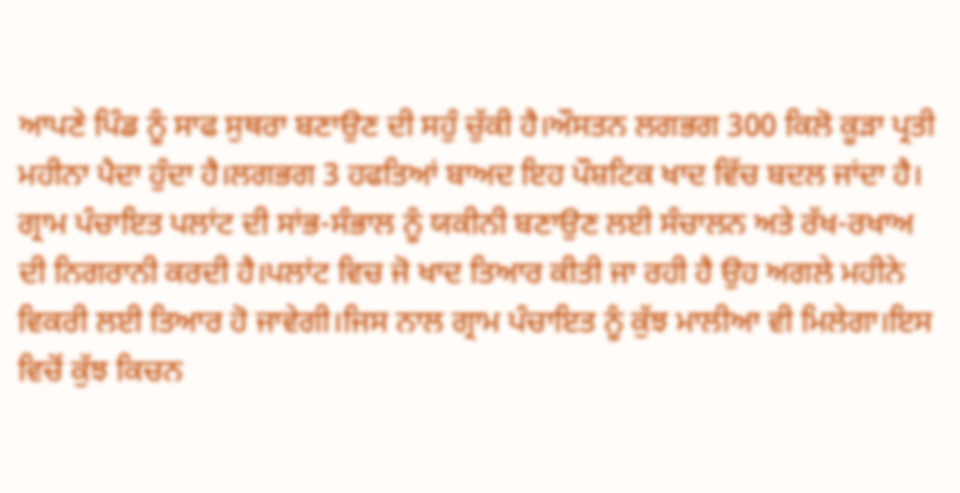ਆਪਣੇ ਪਿੰਡ ਨੂੰ ਸਾਫ ਸੁਥਰਾ ਬਣਾਉਣ ਦੀ ਸਹੁੰ ਚੁੱਕੀ ਹੈ।ਔਸਤਨ ਲਗਭਗ 300 ਕਿਲੋ ਕੂੜਾ ਪ੍ਰਤੀ ਮਹੀਨਾ ਪੈਦਾ ਹੁੰਦਾ ਹੈ।ਲਗਭਗ 3 ਹਫਤਿਆਂ ਬਾਅਦ ਇਹ ਪੌਸ਼ਟਿਕ ਖਾਦ ਵਿੱਚ ਬਦਲ ਜਾਂਦਾ ਹੈ।
ਗ੍ਰਾਮ ਪੰਚਾਇਤ ਪਲਾਂਟ ਦੀ ਸਾਂਭ-ਸੰਭਾਲ ਨੂੰ ਯਕੀਨੀ ਬਣਾਉਣ ਲਈ ਸੰਚਾਲਨ ਅਤੇ ਰੱਖ-ਰਖਾਅ ਦੀ ਨਿਗਰਾਨੀ ਕਰਦੀ ਹੈ।ਪਲਾਂਟ ਵਿਚ ਜੋ ਖਾਦ ਤਿਆਰ ਕੀਤੀ ਜਾ ਰਹੀ ਹੈ ਉਹ ਅਗਲੇ ਮਹੀਨੇ ਵਿਕਰੀ ਲਈ ਤਿਆਰ ਹੋ ਜਾਵੇਗੀ।ਜਿਸ ਨਾਲ ਗ੍ਰਾਮ ਪੰਚਾਇਤ ਨੂੰ ਕੁੱਝ ਮਾਲੀਆ ਵੀ ਮਿਲੇਗਾ।ਇਸ ਵਿਚੋਂ ਕੁੱਝ ਕਿਚਨ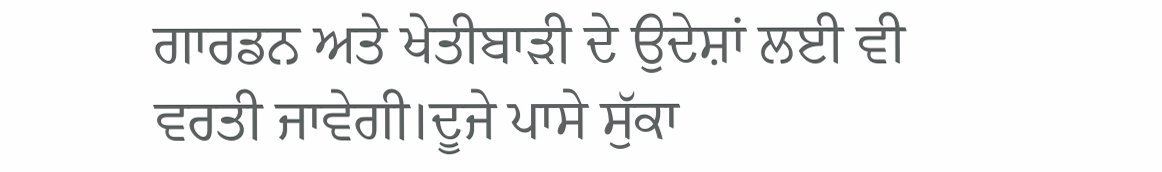ਗਾਰਡਨ ਅਤੇ ਖੇਤੀਬਾੜੀ ਦੇ ਉਦੇਸ਼ਾਂ ਲਈ ਵੀ ਵਰਤੀ ਜਾਵੇਗੀ।ਦੂਜੇ ਪਾਸੇ ਸੁੱਕਾ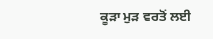ਕੂੜਾ ਮੁੜ ਵਰਤੋਂ ਲਈ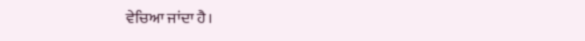ਵੇਚਿਆ ਜਾਂਦਾ ਹੈ।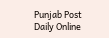Punjab Post Daily Online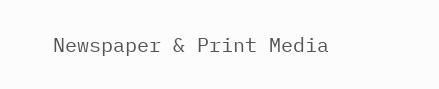Newspaper & Print Media